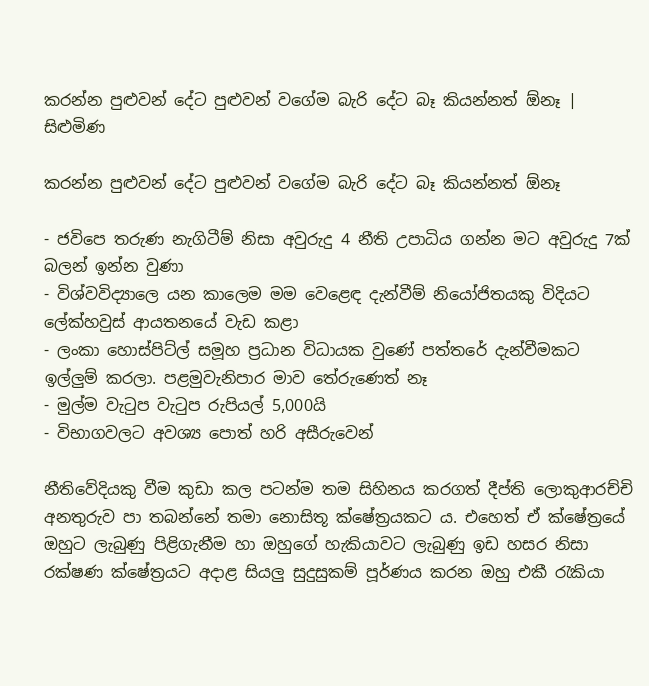කරන්න පුළුවන් දේට පුළුවන් වගේම බැරි දේට බෑ කියන්නත් ඕනෑ | සිළුමිණ

කරන්න පුළුවන් දේට පුළුවන් වගේම බැරි දේට බෑ කියන්නත් ඕනෑ

- ජවිපෙ තරුණ නැගිටීම් නිසා අවුරුදු 4 නීති උපාධිය ගන්න මට අවුරුදු 7ක් බලන් ඉන්න වුණා
- විශ්වවිද්‍යාලෙ යන කාලෙම මම වෙළෙඳ දැන්වීම් නියෝජිතයකු විදියට ලේක්හවුස් ආයතනයේ වැඩ කළා
- ලංකා හොස්පිට්ල් සමූහ ප්‍රධාන විධායක වුණේ පත්තරේ දැන්වීමකට ඉල්ලුම් කරලා. පළමුවැනිපාර මාව තේරුණෙත් නෑ
- මුල්ම වැටුප වැටුප රුපියල් 5,000යි
- විභාගවලට අවශ්‍ය පොත් හරි අසීරුවෙන්

නීතිවේදියකු වීම කුඩා කල පටන්ම තම සිහිනය කරගත් දීප්ති ලොකුආරච්චි අනතුරුව පා තබන්නේ තමා නොසිතූ ක්ෂේත්‍රයකට ය. එහෙත් ඒ ක්ෂේත්‍රයේ ඔහුට ලැබුණු පිළිගැනීම හා ඔහුගේ හැකියාවට ලැබුණු ඉඩ හසර නිසා රක්ෂණ ක්ෂේත්‍රයට අදාළ සියලු සුදුසුකම් පූර්ණය කරන ඔහු එකී රැකියා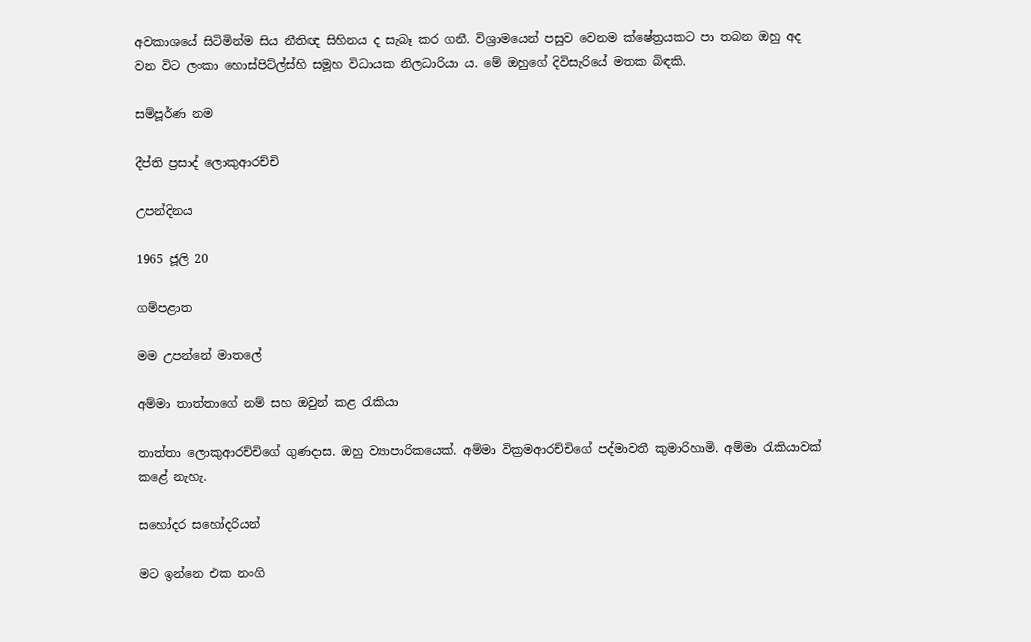අවකාශයේ සිටිමින්ම සිය නීතිඥ සිහිනය ද සැබෑ කර ගනී. විශ්‍රාමයෙන් පසුව වෙනම ක්ෂේත්‍රයකට පා තබන ඔහු අද වන විට ලංකා හොස්පිට්ල්ස්හි සමූහ විධායක නිලධාරියා ය. මේ ඔහුගේ දිවිසැරියේ මතක බිඳකි.

සම්පූර්ණ නම

දීප්ති ප්‍රසාද් ලොකුආරච්චි

උපන්දිනය

1965 ජූලි 20

ගම්පළාත

මම උපන්නේ මාතලේ

අම්මා තාත්තාගේ නම් සහ ඔවුන් කළ රැකියා

තාත්තා ලොකුආරච්චිගේ ගුණදාස. ඔහු ව්‍යාපාරිකයෙක්. අම්මා වික්‍රමආරච්චිගේ පද්මාවතී කුමාරිහාමි. අම්මා රැකියාවක් කළේ නැහැ.

සහෝදර සහෝදරියන්

මට ඉන්නෙ එක නංගි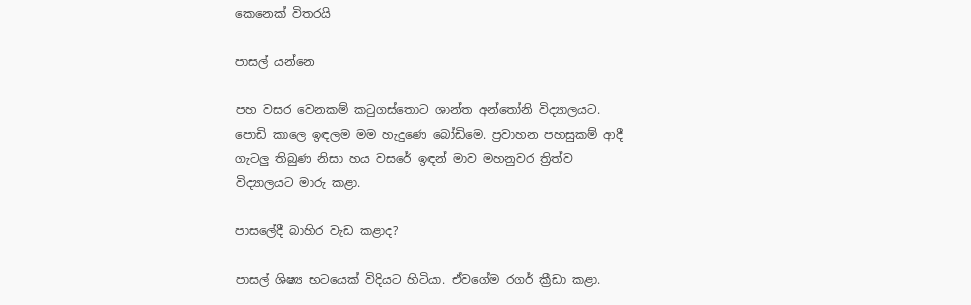කෙනෙක් විතරයි

පාසල් යන්නෙ

පහ වසර වෙනකම් කටුගස්තොට ශාන්ත අන්තෝනි විද්‍යාලයට. පොඩි කාලෙ ඉඳලම මම හැදුණෙ බෝඩිමෙ. ප්‍රවාහන පහසුකම් ආදී ගැටලු තිබුණ නිසා හය වසරේ ඉඳන් මාව මහනුවර ත්‍රිත්ව විද්‍යාලයට මාරු කළා.

පාසලේදී බාහිර වැඩ කළාද?

පාසල් ශිෂ්‍ය භටයෙක් විදියට හිටියා. ඒවගේම රගර් ක්‍රීඩා කළා.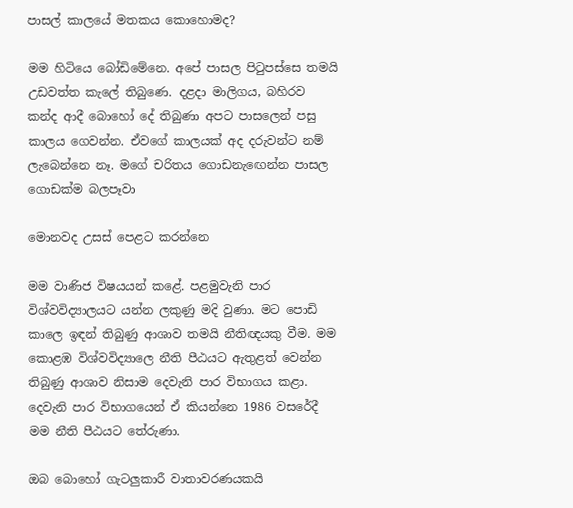පාසල් කාලයේ මතකය කොහොමද?

මම හිටියෙ බෝඩිමේනෙ. අපේ පාසල පිටුපස්සෙ තමයි උඩවත්ත කැලේ තිබුණෙ. දළදා මාලිගය, බහිරව කන්ද ආදී බොහෝ දේ තිබුණා අපට පාසලෙන් පසු කාලය ගෙවන්න. ඒවගේ කාලයක් අද දරුවන්ට නම් ලැබෙන්නෙ නෑ. මගේ චරිතය ගොඩනැඟෙන්න පාසල ගොඩක්ම බලපෑවා

මොනවද උසස් පෙළට කරන්නෙ

මම වාණිජ විෂයයන් කළේ. පළමුවැනි පාර විශ්වවිද්‍යාලයට යන්න ලකුණු මදි වුණා. මට පොඩි කාලෙ ඉඳන් තිබුණු ආශාව තමයි නීතිඥයකු වීම. මම කොළඹ විශ්වවිද්‍යාලෙ නීති පීඨයට ඇතුළත් වෙන්න තිබුණු ආශාව නිසාම දෙවැනි පාර විභාගය කළා. දෙවැනි පාර විභාගයෙන් ඒ කියන්නෙ 1986 වසරේදී මම නීති පීඨයට තේරුණා.

ඔබ බොහෝ ගැටලුකාරී වාතාවරණයකයි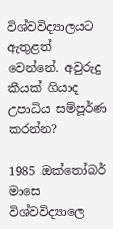විශ්වවිද්‍යාලයට ඇතුළත් වෙන්නේ. අවුරුදු කීයක් ගියාද උපාධිය සම්පූර්ණ කරන්න?

1985 ඔක්තෝබර් මාසෙ විශ්වවිද්‍යාලෙ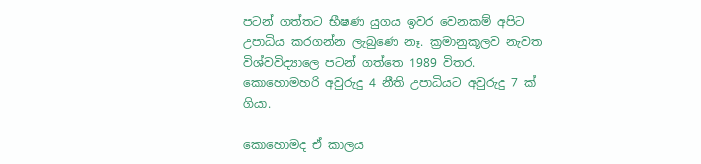පටන් ගත්තට භීෂණ යුගය ඉවර වෙනකම් අපිට උපාධිය කරගන්න ලැබුණෙ නෑ. ක්‍රමානුකූලව නැවත විශ්වවිද්‍යාලෙ පටන් ගත්තෙ 1989 විතර. කොහොමහරි අවුරුදු 4 නීති උපාධියට අවුරුදු 7 ක් ගියා.

කොහොමද ඒ කාලය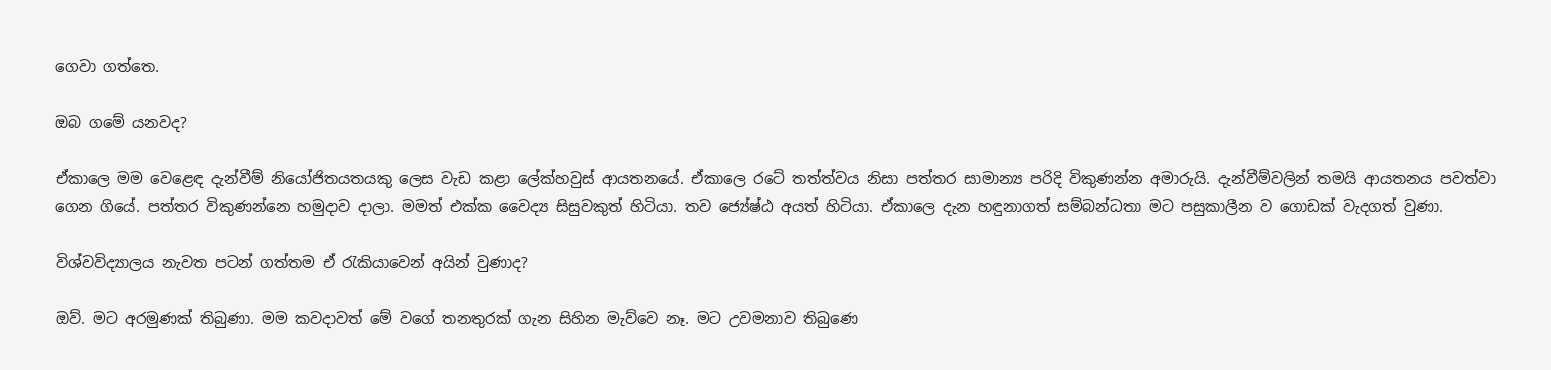ගෙවා ගත්තෙ.

ඔබ ගමේ යනවද?

ඒකාලෙ මම වෙළෙඳ දැන්වීම් නියෝජිතයතයකු ලෙස වැඩ කළා ලේක්හවුස් ආයතනයේ. ඒකාලෙ රටේ තත්ත්වය නිසා පත්තර සාමාන්‍ය පරිදි විකුණන්න අමාරුයි. දැන්වීම්වලින් තමයි ආයතනය පවත්වා ගෙන ගියේ. පත්තර විකුණන්නෙ හමුදාව දාලා. මමත් එක්ක වෛද්‍ය සිසුවකුත් හිටියා. තව ජ්‍යේෂ්ඨ අයත් හිටියා. ඒකාලෙ දැන හඳුනාගත් සම්බන්ධතා මට පසුකාලීන ව ගොඩක් වැදගත් වුණා.

විශ්වවිද්‍යාලය නැවත පටන් ගත්තම ඒ රැකියාවෙන් අයින් වුණාද?

ඔව්. මට අරමුණක් තිබුණා. මම කවදාවත් මේ වගේ තනතුරක් ගැන සිහින මැව්වෙ නෑ. මට උවමනාව තිබුණෙ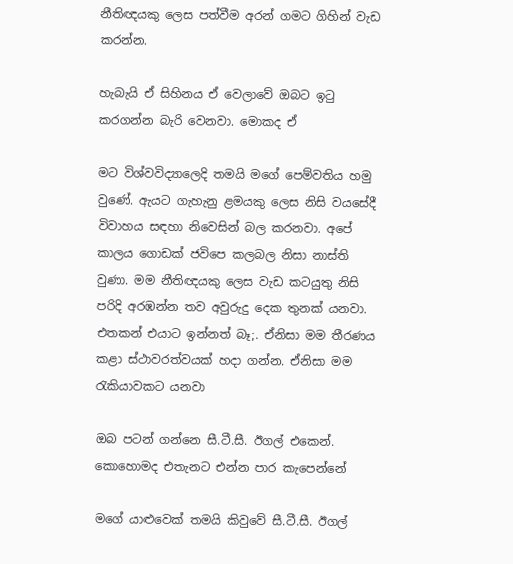නීතිඥයකු ලෙස පත්වීම අරන් ගමට ගිහින් වැඩ කරන්න.

හැබැයි ඒ සිහිනය ඒ වෙලාවේ ඔබට ඉටු කරගන්න බැරි වෙනවා. මොකද ඒ

මට විශ්වවිද්‍යාලෙදි තමයි මගේ පෙම්වතිය හමු වුණේ. ඇයට ගැහැනු ළමයකු ලෙස නිසි වයසේදී විවාහය සඳහා නිවෙසින් බල කරනවා. අපේ කාලය ගොඩක් ජවිපෙ කලබල නිසා නාස්ති වුණා. මම නීතිඥයකු ලෙස වැඩ කටයුතු නිසි පරිදි අරඹන්න තව අවුරුදු දෙක තුනක් යනවා. එතකන් එයාට ඉන්නත් බෑ;. ඒනිසා මම තීරණය කළා ස්ථාවරත්වයක් හදා ගන්න. ඒනිසා මම රැකියාවකට යනවා

ඔබ පටන් ගන්නෙ සී.ටී.සී. ඊගල් එකෙන්. කොහොමද එතැනට එන්න පාර කැපෙන්නේ

මගේ යාළුවෙක් තමයි කිවුවේ සී.ටී.සී. ඊගල්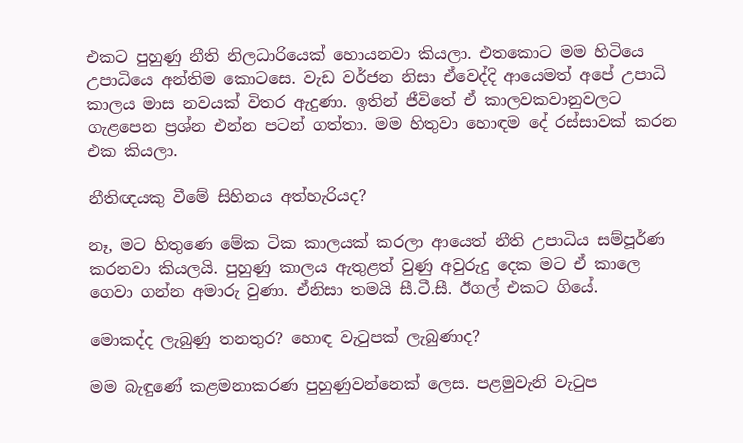එකට පුහුණු නීති නිලධාරියෙක් හොයනවා කියලා. එතකොට මම හිටියෙ උපාධියෙ අන්තිම කොටසෙ. වැඩ වර්ජන නිසා ඒවෙද්දි ආයෙමත් අපේ උපාධි කාලය මාස නවයක් විතර ඇදුණා. ඉතින් ජීවිතේ ඒ කාලවකවානුවලට ගැළපෙන ප්‍රශ්න එන්න පටන් ගත්තා. මම හිතුවා හොඳම දේ රස්සාවක් කරන එක කියලා.

නීතිඥයකු වීමේ සිහිනය අත්හැරියද?

නෑ, මට හිතුණෙ මේක ටික කාලයක් කරලා ආයෙත් නීති උපාධිය සම්පූර්ණ කරනවා කියලයි. පුහුණු කාලය ඇතුළත් වුණු අවුරුදු දෙක මට ඒ කාලෙ ගෙවා ගන්න අමාරු වුණා. ඒනිසා තමයි සී.ටී.සී. ඊගල් එකට ගියේ.

මොකද්ද ලැබුණු තනතුර? හොඳ වැටුපක් ලැබුණාද?

මම බැඳුණේ කළමනාකරණ පුහුණුවන්නෙක් ලෙස. පළමුවැනි වැටුප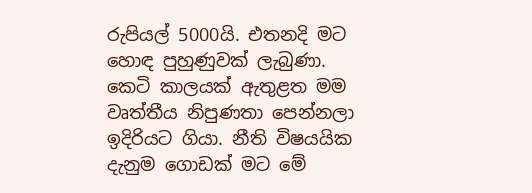රුපියල් 5000යි. එතනදි මට හොඳ පුහුණුවක් ලැබුණා. කෙටි කාලයක් ඇතුළත මම වෘත්තීය නිපුණතා පෙන්නලා ඉදිරියට ගියා. නීති විෂයයික දැනුම ගොඩක් මට මේ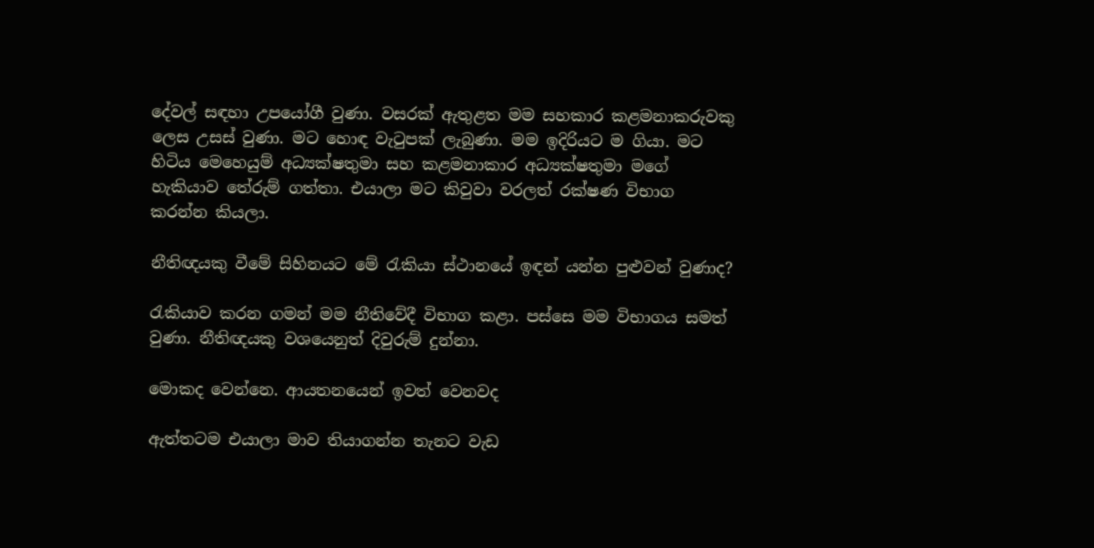දේවල් සඳහා උපයෝගී වුණා. වසරක් ඇතුළත මම සහකාර කළමනාකරුවකු ලෙස උසස් වුණා. මට හොඳ වැටුපක් ලැබුණා. මම ඉදිරියට ම ගියා. මට හිටිය මෙහෙයුම් අධ්‍යක්ෂතුමා සහ කළමනාකාර අධ්‍යක්ෂතුමා මගේ හැකියාව තේරුම් ගත්තා. එයාලා මට කිවුවා වරලත් රක්ෂණ විභාග කරන්න කියලා.

නීතිඥයකු වීමේ සිහිනයට මේ රැකියා ස්ථානයේ ඉඳන් යන්න පුළුවන් වුණාද?

රැකියාව කරන ගමන් මම නීතිවේදී විභාග කළා. පස්සෙ මම විභාගය සමත් වුණා. නීතිඥයකු වශයෙනුත් දිවුරුම් දුන්නා.

මොකද වෙන්නෙ. ආයතනයෙන් ඉවත් වෙනවද

ඇත්තටම එයාලා මාව තියාගන්න තැනට වැඩ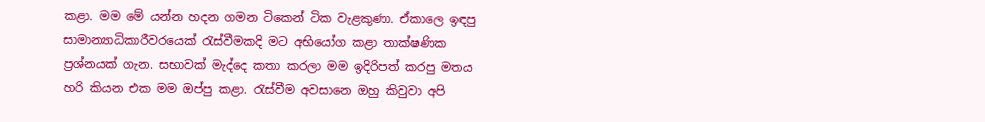කළා. මම මේ යන්න හදන ගමන ටිකෙන් ටික වැළකුණා. ඒකාලෙ ඉඳපු සාමාන්‍යාධිකාරීවරයෙක් රැස්වීමකදි මට අභියෝග කළා තාක්ෂණික ප්‍රශ්නයක් ගැන. සභාවක් මැද්දෙ කතා කරලා මම ඉදිරිපත් කරපු මතය හරි කියන එක මම ඔප්පු කළා. රැස්වීම අවසානෙ ඔහු කිවුවා අපි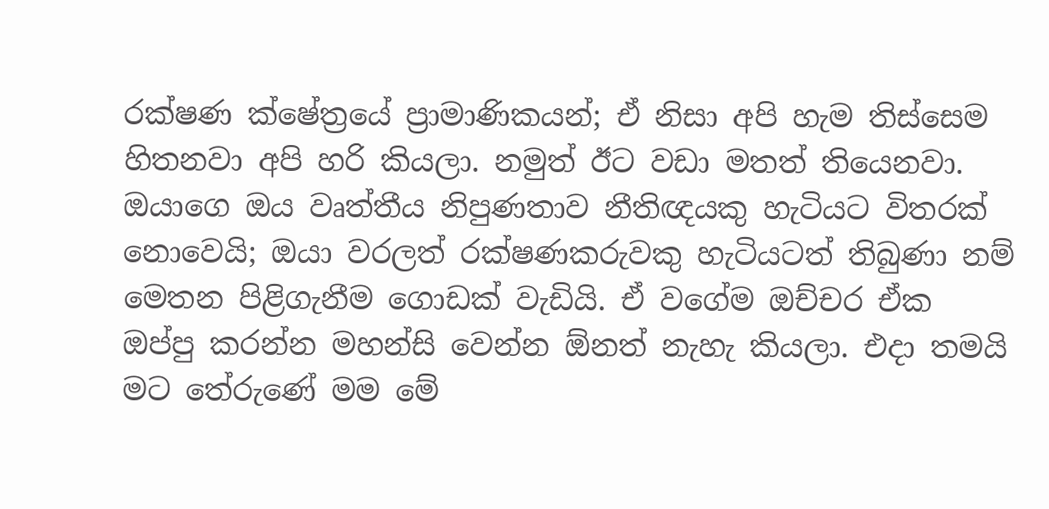රක්ෂණ ක්ෂේත්‍රයේ ප්‍රාමාණිකයන්; ඒ නිසා අපි හැම තිස්සෙම හිතනවා අපි හරි කියලා. නමුත් ඊට වඩා මතත් තියෙනවා. ඔයාගෙ ඔය වෘත්තීය නිපුණතාව නීතිඥයකු හැටියට විතරක් නොවෙයි; ඔයා වරලත් රක්ෂණකරුවකු හැටියටත් තිබුණා නම් මෙතන පිළිගැනීම ගොඩක් වැඩියි. ඒ වගේම ඔච්චර ඒක ඔප්පු කරන්න මහන්සි වෙන්න ඕනත් නැහැ කියලා. එදා තමයි මට තේරුණේ මම මේ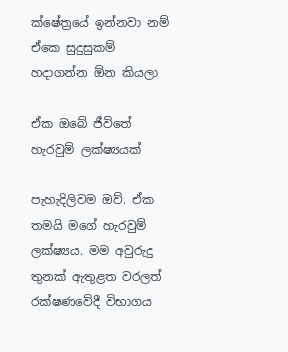ක්ෂේත්‍රයේ ඉන්නවා නම් ඒකෙ සුදුසුකම් හදාගන්න ඕන කියලා

ඒක ඔබේ ජීවිතේ හැරවුම් ලක්ෂ්‍යයක්

පැහැදිලිවම ඔව්. ඒක තමයි මගේ හැරවුම් ලක්ෂ්‍යය. මම අවුරුදු තුනක් ඇතුළත වරලත් රක්ෂණවේදී විභාගය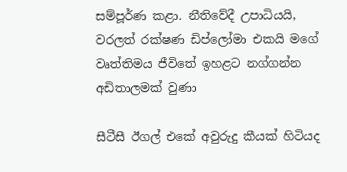සම්පූර්ණ කළා. නීතිවේදී උපාධියයි, වරලත් රක්ෂණ ඩිප්ලෝමා එකයි මගේ වෘත්තිමය ජීවිතේ ඉහළට නග්ගන්න අඩිතාලමක් වුණා

සීටීසී ඊගල් එකේ අවුරුදු කීයක් හිටියද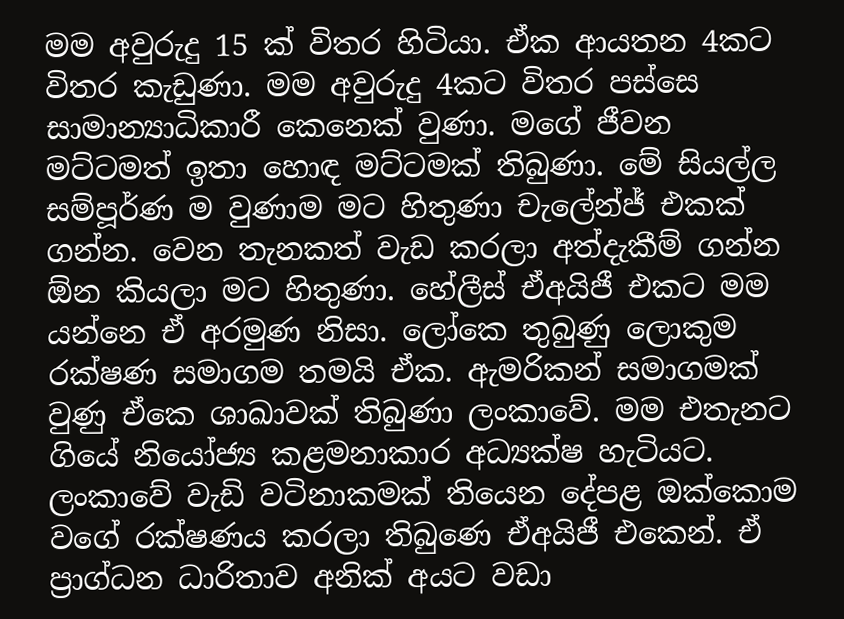මම අවුරුදු 15 ක් විතර හිටියා. ඒක ආයතන 4කට විතර කැඩුණා. මම අවුරුදු 4කට විතර පස්සෙ සාමාන්‍යාධිකාරී කෙනෙක් වුණා. මගේ ජීවන මට්ටමත් ඉතා හොඳ මට්ටමක් තිබුණා. මේ සියල්ල සම්පූර්ණ ම වුණාම මට හිතුණා චැලේන්ජ් එකක් ගන්න. වෙන තැනකත් වැඩ කරලා අත්දැකීම් ගන්න ඕන කියලා මට හිතුණා. හේලීස් ඒඅයිජී එකට මම යන්නෙ ඒ අරමුණ නිසා. ලෝකෙ තුබුණු ලොකුම රක්ෂණ සමාගම තමයි ඒක. ඇමරිකන් සමාගමක් වුණු ඒකෙ ශාඛාවක් තිබුණා ලංකාවේ. මම එතැනට ගියේ නියෝජ්‍ය කළමනාකාර අධ්‍යක්ෂ හැටියට. ලංකාවේ වැඩි වටිනාකමක් තියෙන දේපළ ඔක්කොම වගේ රක්ෂණය කරලා තිබුණෙ ඒඅයිජී එකෙන්. ඒ ප්‍රාග්ධන ධාරිතාව අනික් අයට වඩා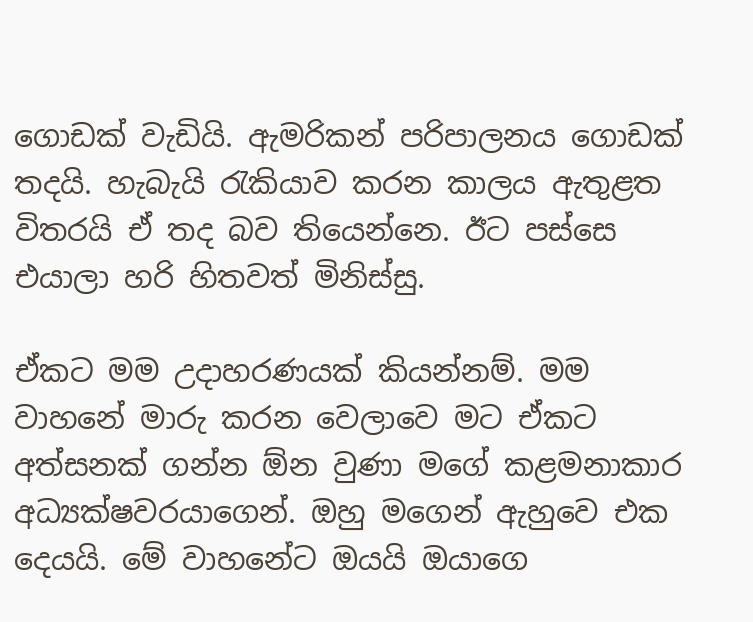ගොඩක් වැඩියි. ඇමරිකන් පරිපාලනය ගොඩක් තදයි. හැබැයි රැකියාව කරන කාලය ඇතුළත විතරයි ඒ තද බව තියෙන්නෙ. ඊට පස්සෙ එයාලා හරි හිතවත් මිනිස්සු.

ඒකට මම උදාහරණයක් කියන්නම්. මම වාහනේ මාරු කරන වෙලාවෙ මට ඒකට අත්සනක් ගන්න ඕන වුණා මගේ කළමනාකාර අධ්‍යක්ෂවරයාගෙන්. ඔහු මගෙන් ඇහුවෙ එක දෙයයි. මේ වාහනේට ඔයයි ඔයාගෙ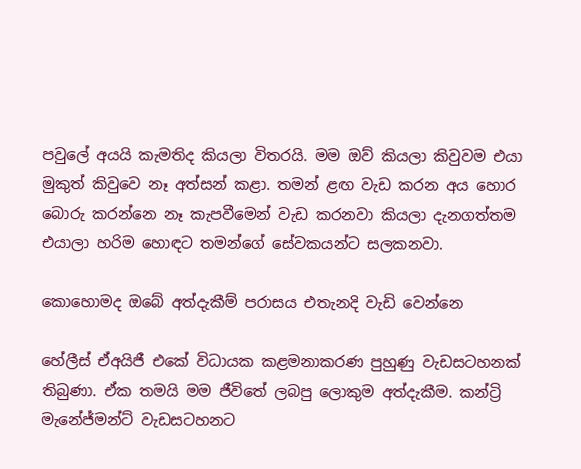පවුලේ අයයි කැමතිද කියලා විතරයි. මම ඔව් කියලා කිවුවම එයා මුකුත් කිවුවෙ නෑ අත්සන් කළා. තමන් ළඟ වැඩ කරන අය හොර බොරු කරන්නෙ නෑ කැපවීමෙන් වැඩ කරනවා කියලා දැනගත්තම එයාලා හරිම හොඳට තමන්ගේ සේවකයන්ට සලකනවා.

කොහොමද ඔබේ අත්දැකීම් පරාසය එතැනදි වැඩි වෙන්නෙ

හේලීස් ඒඅයිජී එකේ විධායක කළමනාකරණ පුහුණු වැඩසටහනක් තිබුණා. ඒක තමයි මම ජීවිතේ ලබපු ලොකුම අත්දැකීම. කන්ට්‍රි මැනේජ්මන්ට් වැඩසටහනට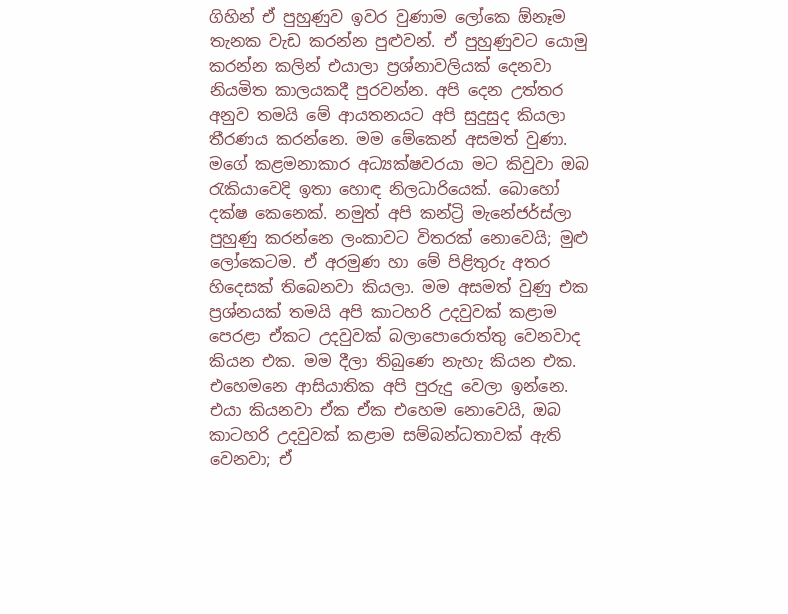ගිහින් ඒ පුහුණුව ඉවර වුණාම ලෝකෙ ඕනෑම තැනක වැඩ කරන්න පුළුවන්. ඒ පුහුණුවට යොමු කරන්න කලින් එයාලා ප්‍රශ්නාවලියක් දෙනවා නියමිත කාලයකදී පුරවන්න. අපි දෙන උත්තර අනුව තමයි මේ ආයතනයට අපි සුදුසුද කියලා තීරණය කරන්නෙ. මම මේකෙන් අසමත් වුණා. මගේ කළමනාකාර අධ්‍යක්ෂවරයා මට කිවුවා ඔබ රැකියාවෙදි ඉතා හොඳ නිලධාරියෙක්. බොහෝ දක්ෂ කෙනෙක්. නමුත් අපි කන්ට්‍රි මැනේජර්ස්ලා පුහුණු කරන්නෙ ලංකාවට විතරක් නොවෙයි; මුළු ලෝකෙටම. ඒ අරමුණ හා මේ පිළිතුරු අතර හිදෙසක් තිබෙනවා කියලා. මම අසමත් වුණු එක ප්‍රශ්නයක් තමයි අපි කාටහරි උදවුවක් කළාම පෙරළා ඒකට උදවුවක් බලාපොරොත්තු වෙනවාද කියන එක. මම දීලා තිබුණෙ නැහැ කියන එක. එහෙමනෙ ආසියාතික අපි පුරුදු වෙලා ඉන්නෙ. එයා කියනවා ඒක ඒක එහෙම නොවෙයි, ඔබ කාටහරි උදවුවක් කළාම සම්බන්ධතාවක් ඇති වෙනවා; ඒ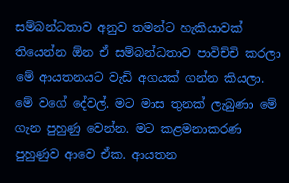සම්බන්ධතාව අනුව තමන්ට හැකියාවක් තියෙන්න ඕන ඒ සම්බන්ධතාව පාවිච්චි කරලා මේ ආයතනයට වැඩි අගයක් ගන්න කියලා. මේ වගේ දේවල්. මට මාස තුනක් ලැබුණා මේ ගැන පුහුණු වෙන්න. මට කළමනාකරණ පුහුණුව ආවෙ ඒක. ආයතන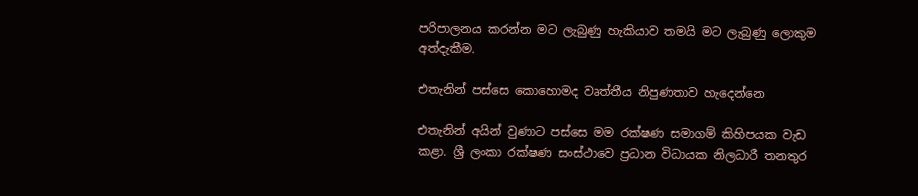පරිපාලනය කරන්න මට ලැබුණු හැකියාව තමයි මට ලැබුණු ලොකුම අත්දැකීම‍.

එතැනින් පස්සෙ කොහොමද වෘත්තීය නිපුණතාව හැදෙන්න‍ෙ

එතැනින් අයින් වුණාට පස්සෙ මම රක්ෂණ සමාගම් කිහිපයක වැඩ කළා. ශ්‍රී ලංකා රක්ෂණ සංස්ථාවෙ ප්‍රධාන විධායක නිලධාරී තනතුර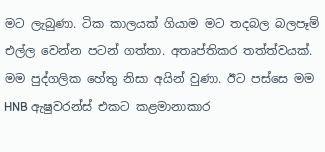මට ලැබුණා. ටික කාලයක් ගියාම මට තදබල බලපෑම් එල්ල වෙන්න පටන් ගත්තා. අතෘප්තිකර තත්ත්වයක්. මම පුද්ගලික හේතු නිසා අයින් වුණා. ඊට පස්සෙ මම HNB ඇෂුවරන්ස් එකට කළමානාකාර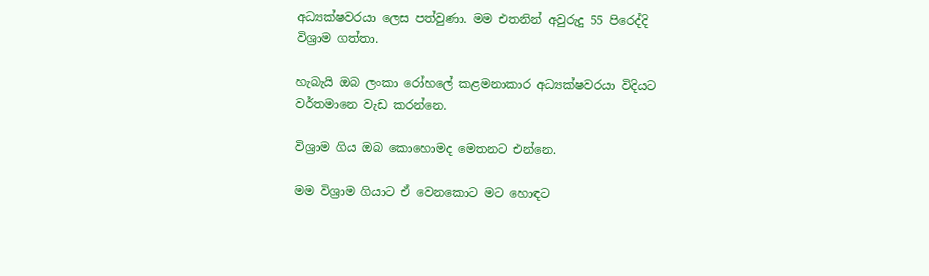අධ්‍යක්ෂවරයා ලෙස පත්වුණා. මම එතනින් අවුරුදු 55 පිරෙද්දි විශ්‍රාම ගත්තා.

හැබැයි ඔබ ලංකා රෝහලේ කළමනාකාර අධ්‍යක්ෂවරයා විදියට වර්තමානෙ වැඩ කරන්නෙ.

විශ්‍රාම ගිය ඔබ කොහොමද මෙතනට එන්නෙ.

මම විශ්‍රාම ගියාට ඒ වෙනකොට මට හොඳට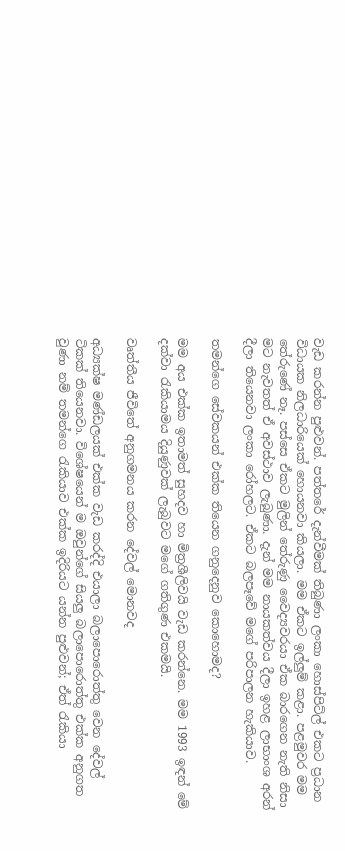වැඩ කරන්න පුළුවන්. පත්තරේ දැන්වීමක් තිබුණා ලංකා හොස්පිට්ල් එකට ප්‍රධාන විධායක නිලධාරියෙක් හොයනවා කියලා. මම ඒකට ඉල්ලුම් කළා. පළමුවර මම තේරුණේ නෑ. පස්සෙ ඒකට මුලින් තේරුණු වෛද්‍යවරයා ඒක බාරගෙන නැති නිසා මට නැවතත් ඒ අවස්ථාව ලැබුණා. දැන් මම නායකත්වය දීලා ඉහළ ලාභාංශ අරන් දීලා තියෙනවා ලංකා රෝහලට. ඒකට බලපෑවේ මගේ පරිපාලන හැකියාව.

තමන්ගෙ සේවකයන් එක්ක තියෙන ගනුදෙනුව කොහොමද?

මම අය එක්ක ඉතාමත් සුහදව හා මිත්‍රශීලිවයි වැඩ කරන්නෙ. මම 1993 ඉඳන් මේ දක්වා රැකියාමය දියුණුවක් ලැබුවට මගේ ගතිගුණ එකමයි.

වෘත්තීය ජීවිතේ අනුගමනය කරන දේවල් මොනවද

අධ්‍යක්ෂ මණ්ඩලයක් එක්ක වැඩ කරද්දි එයාලා බලාපොරොත්තු වෙන දේවල් ටිකක් තියෙනවා. විශේෂයෙන් ම ඔවුන්ගේ සියලු බලාපොරොත්තු එක්ක අනුගත වුණා නම් තමන්ගෙ රැකියාව එක්ක ඉදිරියට යන්න පුළුවන්; ඒත් රැකියා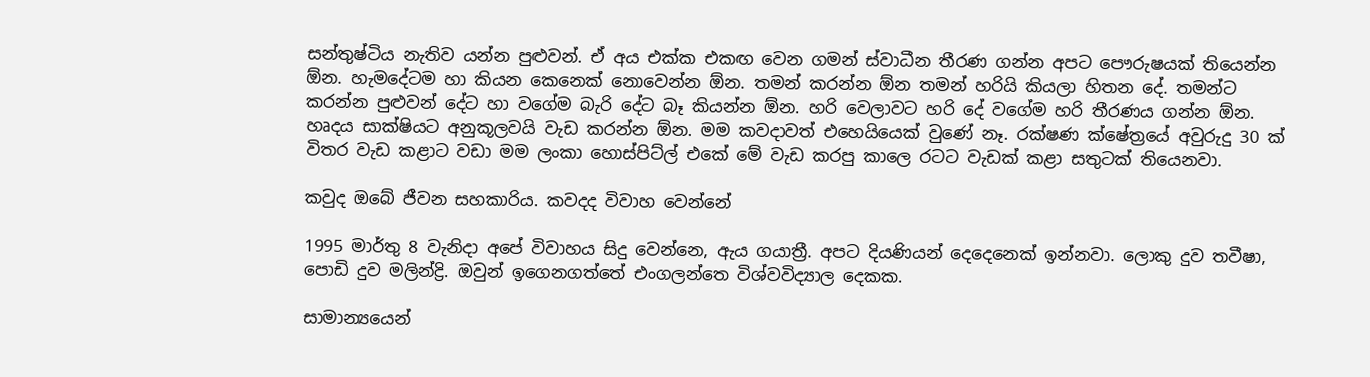සන්තුෂ්ටිය නැතිව යන්න පුළුවන්. ඒ අය එක්ක එකඟ වෙන ගමන් ස්වාධීන තීරණ ගන්න අපට පෞරුෂයක් තියෙන්න ඕන. හැමදේටම හා කියන කෙනෙක් නොවෙන්න ඕන. තමන් කරන්න ඕන තමන් හරියි කියලා හිතන දේ. තමන්ට කරන්න පුළුවන් දේට හා වගේම බැරි දේට බෑ කියන්න ඕන. හරි වෙලාවට හරි දේ වගේම හරි තීරණය ගන්න ඕන. හෘදය සාක්ෂියට අනුකූලවයි වැඩ කරන්න ඕන. මම කවදාවත් එහෙයියෙක් වුණේ නෑ. රක්ෂණ ක්ෂේත්‍රයේ අවුරුදු 30 ක් විතර වැඩ කළාට වඩා මම ලංකා හොස්පිට්ල් එකේ මේ වැඩ කරපු කාලෙ රටට වැඩක් කළා සතුටක් තියෙනවා.

කවුද ඔබේ ජීවන සහකාරිය. කවදද විවාහ වෙන්නේ

1995 මාර්තු 8 වැනිදා අපේ විවාහය සිදු වෙන්නෙ, ඇය ගයාත්‍රී. අපට දියණියන් දෙදෙනෙක් ඉන්නවා. ලොකු දුව තවීෂා, පොඩි දුව මලින්ද්‍රි. ඔවුන් ඉගෙනගත්තේ එංගලන්තෙ විශ්වවිද්‍යාල දෙකක.

සාමාන්‍යයෙන්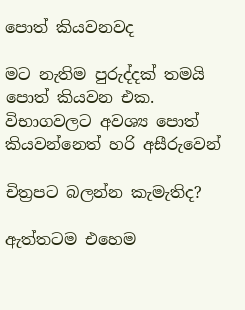පොත් කියවනවද

මට නැතිම පුරුද්දක් තමයි පොත් කියවන එක. විභාගවලට අවශ්‍ය පොත් කියවන්නෙත් හරි අසීරුවෙන්

චිත්‍රපට බලන්න කැමැතිද?

ඇත්තටම එහෙම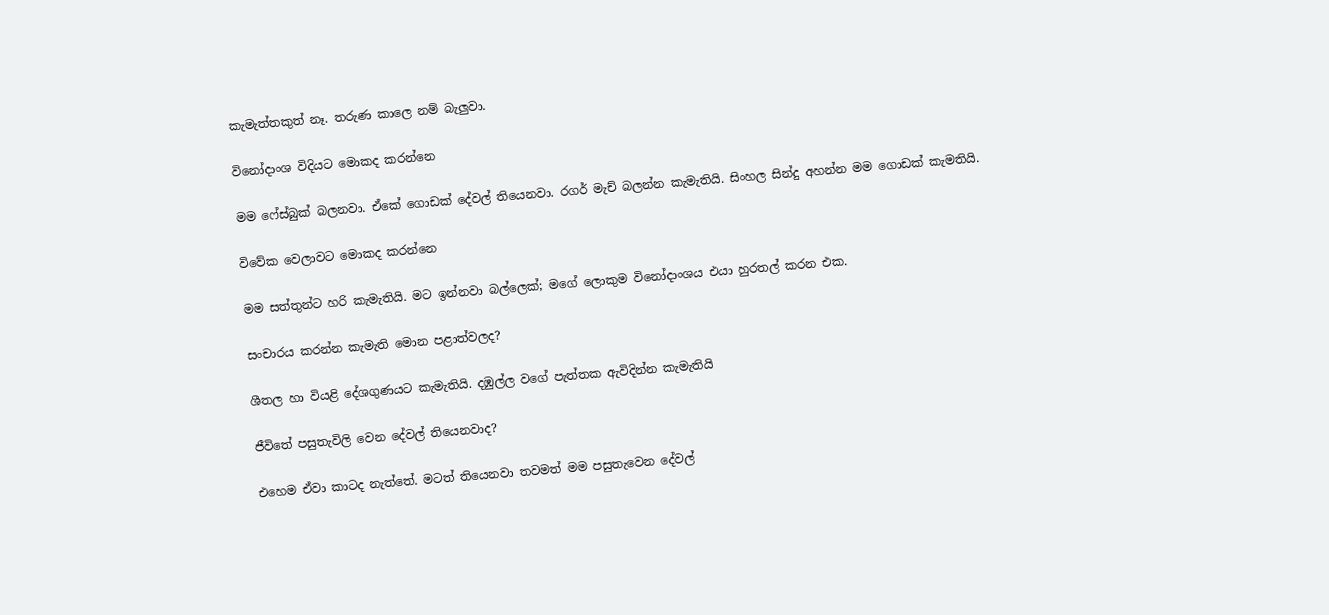කැමැත්තකුත් නෑ. තරුණ කාලෙ නම් බැලුවා.

විනෝදාංශ විදියට මොකද කරන්නෙ

මම ෆේස්බුක් බලනවා. ඒකේ ගොඩක් දේවල් තියෙනවා. රගර් මැච් බලන්න කැමැතියි. සිංහල සින්දු අහන්න මම ගොඩක් කැමතියි.

විවේක වෙලාවට මොකද කරන්නෙ

මම සත්තුන්ට හරි කැමැතියි. මට ඉන්නවා බල්ලෙක්; මගේ ලොකුම විනෝදාංශය එයා හුරතල් කරන එක.

සංචාරය කරන්න කැමැති මොන පළාත්වලද?

ශීතල හා වියළි දේශගුණයට කැමැතියි. දඹුල්ල වගේ පැත්තක ඇවිදින්න කැමැතියි

ජීවිතේ පසුතැවිලි වෙන දේවල් තියෙනවාද?

එහෙම ඒවා කාටද නැත්තේ. මටත් තියෙනවා තවමත් මම පසුතැවෙන දේවල්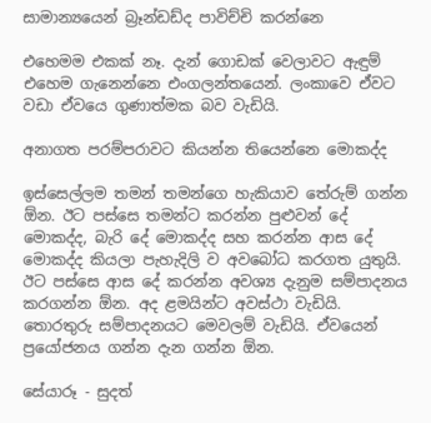සාමාන්‍යයෙන් බ්‍රෑන්ඩඩ්ද පාවිච්චි කරන්නෙ

එහෙමම එකක් නෑ. දැන් ගොඩක් වෙලාවට ඇඳුම් එහෙම ගැනෙන්නෙ එංගලන්තයෙන්. ලංකාවෙ ඒවට වඩා ඒවයෙ ගුණාත්මක බව වැඩියි.

අනාගත පරම්පරාවට කියන්න තියෙන්නෙ මොකද්ද

ඉස්සෙල්ලම තමන් තමන්ගෙ හැකියාව තේරුම් ගන්න ඕන. ඊට පස්සෙ තමන්ට කරන්න පුළුවන් දේ මොකද්ද, බැරි දේ මොකද්ද සහ කරන්න ආස දේ මොකද්ද කියලා පැහැදිලි ව අවබෝධ කරගත යුතුයි. ඊට පස්සෙ ආස දේ කරන්න අවශ්‍ය දැනුම සම්පාදනය කරගන්න ඕන. අද ළමයින්ට අවස්ථා වැඩියි. තොරතුරු සම්පාදනයට මෙවලම් වැඩියි. ඒවයෙන් ප්‍රයෝජනය ගන්න දැන ගන්න ඕන.

සේයාරූ - සුදත්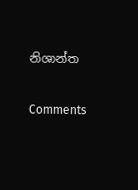නිශාන්ත

Comments